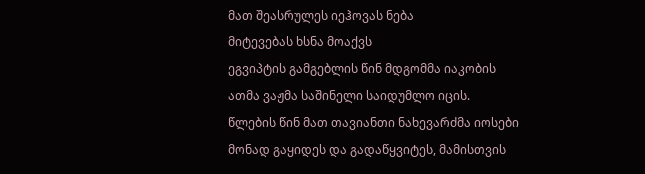მათ შეასრულეს იეჰოვას ნება
მიტევებას ხსნა მოაქვს
ეგვიპტის გამგებლის წინ მდგომმა იაკობის ათმა ვაჟმა საშინელი საიდუმლო იცის. წლების წინ მათ თავიანთი ნახევარძმა იოსები მონად გაყიდეს და გადაწყვიტეს, მამისთვის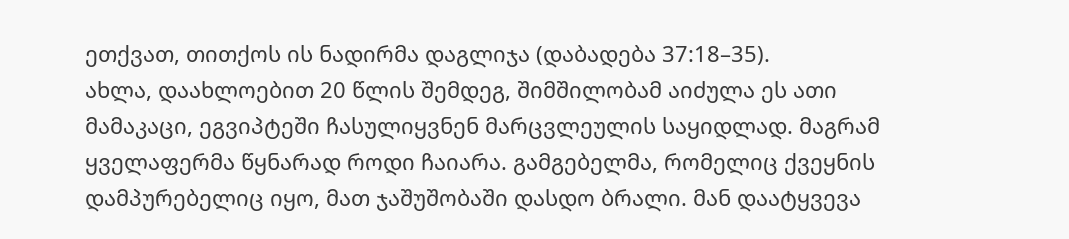ეთქვათ, თითქოს ის ნადირმა დაგლიჯა (დაბადება 37:18–35).
ახლა, დაახლოებით 20 წლის შემდეგ, შიმშილობამ აიძულა ეს ათი მამაკაცი, ეგვიპტეში ჩასულიყვნენ მარცვლეულის საყიდლად. მაგრამ ყველაფერმა წყნარად როდი ჩაიარა. გამგებელმა, რომელიც ქვეყნის დამპურებელიც იყო, მათ ჯაშუშობაში დასდო ბრალი. მან დაატყვევა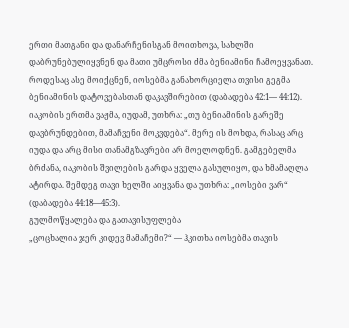ერთი მათგანი და დანარჩენისგან მოითხოვა, სახლში დაბრუნებულიყვნენ და მათი უმცროსი ძმა ბენიამინი ჩამოეყვანათ. როდესაც ასე მოიქცნენ, იოსებმა განახორციელა თვისი გეგმა ბენიამინის დატოვებასთან დაკავშირებით (დაბადება 42:1— 44:12).
იაკობის ერთმა ვაჟმა, იუდამ, უთხრა: „თუ ბენიამინის გარეშე დავბრუნდებით, მამაჩვენი მოკვდება“. მერე ის მოხდა, რასაც არც იუდა და არც მისი თანამგზავრები არ მოელოდნენ. გამგებელმა ბრძანა, იაკობის შვილების გარდა ყველა გასულიყო, და ხმამაღლა ატირდა. შემდეგ თავი ხელში აიყვანა და უთხრა: „იოსები ვარ“ (დაბადება 44:18—45:3).
გულმოწყალება და გათავისუფლება
„ცოცხალია ჯერ კიდევ მამაჩემი?“ — ჰკითხა იოსებმა თავის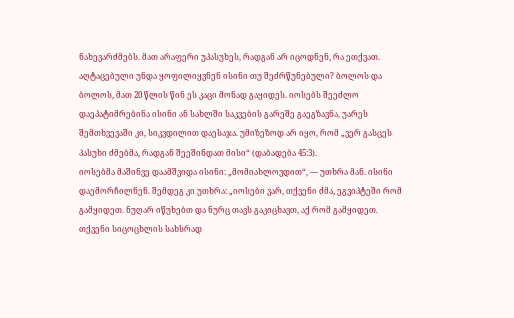ნახევარძმებს. მათ არაფერი უპასუხეს, რადგან არ იცოდნენ, რა ეთქვათ. აღტაცებული უნდა ყოფილიყვნენ ისინი თუ შეძრწუნებული? ბოლოს და ბოლოს, მათ 20 წლის წინ ეს კაცი მონად გაყიდეს. იოსებს შეეძლო დაეპატიმრებინა ისინი ან სახლში საკვების გარეშე გაეგზავნა, უარეს შემთხვევაში კი, სიკვდილით დაესაჯა. უმიზეზოდ არ იყო, რომ „ვერ გასცეს პასუხი ძმებმა, რადგან შეეშინდათ მისი“ (დაბადება 45:3).
იოსებმა მაშინვე დაამშვიდა ისინი: „მომიახლოვდით“, — უთხრა მან. ისინი დაემორჩილნენ. შემდეგ კი უთხრა: „იოსები ვარ, თქვენი ძმა, ეგვიპტეში რომ გამყიდეთ. ნუღარ იწუხებთ და ნურც თავს გაკიცხავთ, აქ რომ გამყიდეთ. თქვენი სიცოცხლის სახსრად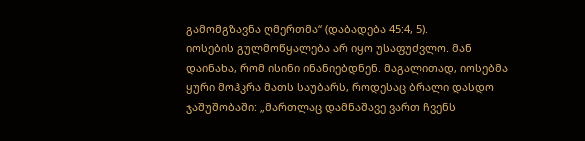გამომგზავნა ღმერთმა“ (დაბადება 45:4, 5).
იოსების გულმოწყალება არ იყო უსაფუძვლო. მან დაინახა, რომ ისინი ინანიებდნენ. მაგალითად, იოსებმა ყური მოჰკრა მათს საუბარს, როდესაც ბრალი დასდო ჯაშუშობაში: „მართლაც დამნაშავე ვართ ჩვენს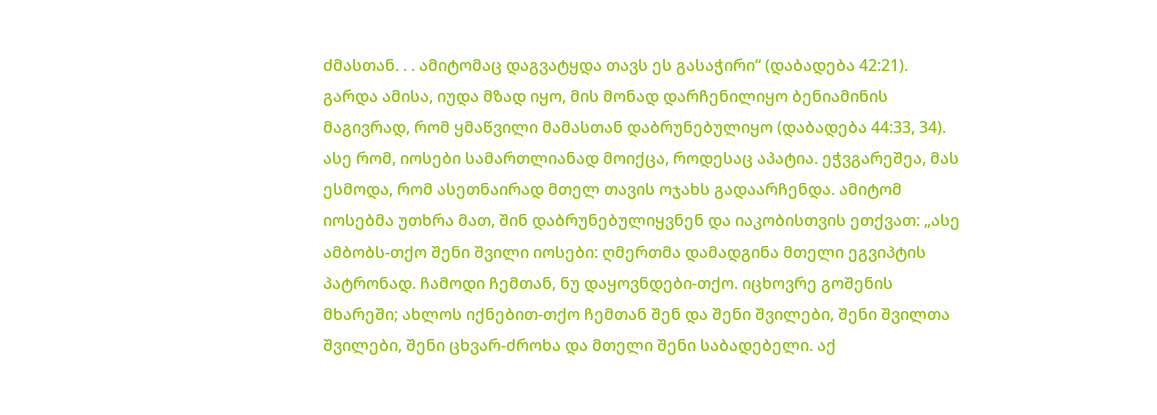ძმასთან. . . ამიტომაც დაგვატყდა თავს ეს გასაჭირი“ (დაბადება 42:21). გარდა ამისა, იუდა მზად იყო, მის მონად დარჩენილიყო ბენიამინის მაგივრად, რომ ყმაწვილი მამასთან დაბრუნებულიყო (დაბადება 44:33, 34).
ასე რომ, იოსები სამართლიანად მოიქცა, როდესაც აპატია. ეჭვგარეშეა, მას ესმოდა, რომ ასეთნაირად მთელ თავის ოჯახს გადაარჩენდა. ამიტომ იოსებმა უთხრა მათ, შინ დაბრუნებულიყვნენ და იაკობისთვის ეთქვათ: „ასე ამბობს-თქო შენი შვილი იოსები: ღმერთმა დამადგინა მთელი ეგვიპტის პატრონად. ჩამოდი ჩემთან, ნუ დაყოვნდები-თქო. იცხოვრე გოშენის მხარეში; ახლოს იქნებით-თქო ჩემთან შენ და შენი შვილები, შენი შვილთა შვილები, შენი ცხვარ-ძროხა და მთელი შენი საბადებელი. აქ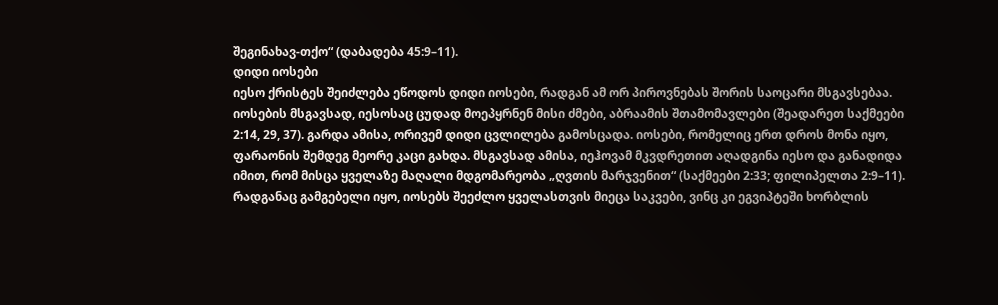შეგინახავ-თქო“ (დაბადება 45:9–11).
დიდი იოსები
იესო ქრისტეს შეიძლება ეწოდოს დიდი იოსები, რადგან ამ ორ პიროვნებას შორის საოცარი მსგავსებაა. იოსების მსგავსად, იესოსაც ცუდად მოეპყრნენ მისი ძმები, აბრაამის შთამომავლები (შეადარეთ საქმეები 2:14, 29, 37). გარდა ამისა, ორივემ დიდი ცვლილება გამოსცადა. იოსები, რომელიც ერთ დროს მონა იყო, ფარაონის შემდეგ მეორე კაცი გახდა. მსგავსად ამისა, იეჰოვამ მკვდრეთით აღადგინა იესო და განადიდა იმით, რომ მისცა ყველაზე მაღალი მდგომარეობა „ღვთის მარჯვენით“ (საქმეები 2:33; ფილიპელთა 2:9–11).
რადგანაც გამგებელი იყო, იოსებს შეეძლო ყველასთვის მიეცა საკვები, ვინც კი ეგვიპტეში ხორბლის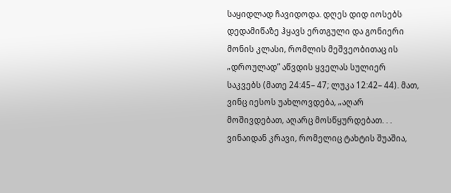საყიდლად ჩავიდოდა. დღეს დიდ იოსებს დედამიწაზე ჰყავს ერთგული და გონიერი მონის კლასი, რომლის მეშვეობითაც ის „დროულად“ აწვდის ყველას სულიერ საკვებს (მათე 24:45– 47; ლუკა 12:42– 44). მათ, ვინც იესოს უახლოვდება, „აღარ მოშივდებათ, აღარც მოსწყურდებათ. . . ვინაიდან კრავი, რომელიც ტახტის შუაშია,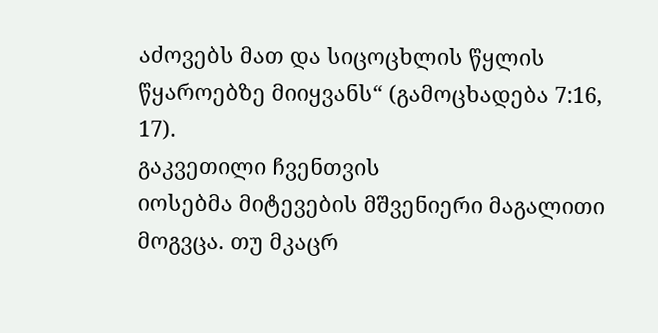აძოვებს მათ და სიცოცხლის წყლის წყაროებზე მიიყვანს“ (გამოცხადება 7:16, 17).
გაკვეთილი ჩვენთვის
იოსებმა მიტევების მშვენიერი მაგალითი მოგვცა. თუ მკაცრ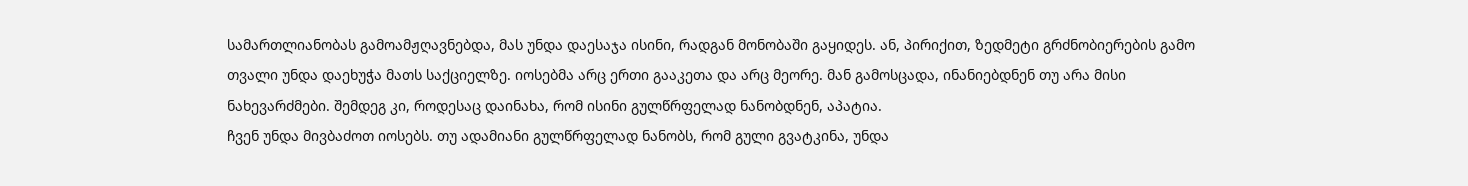სამართლიანობას გამოამჟღავნებდა, მას უნდა დაესაჯა ისინი, რადგან მონობაში გაყიდეს. ან, პირიქით, ზედმეტი გრძნობიერების გამო თვალი უნდა დაეხუჭა მათს საქციელზე. იოსებმა არც ერთი გააკეთა და არც მეორე. მან გამოსცადა, ინანიებდნენ თუ არა მისი ნახევარძმები. შემდეგ კი, როდესაც დაინახა, რომ ისინი გულწრფელად ნანობდნენ, აპატია.
ჩვენ უნდა მივბაძოთ იოსებს. თუ ადამიანი გულწრფელად ნანობს, რომ გული გვატკინა, უნდა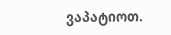ვაპატიოთ.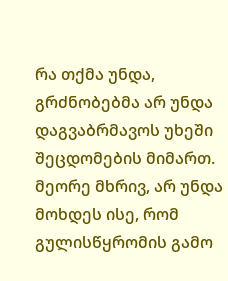რა თქმა უნდა, გრძნობებმა არ უნდა დაგვაბრმავოს უხეში შეცდომების მიმართ. მეორე მხრივ, არ უნდა მოხდეს ისე, რომ გულისწყრომის გამო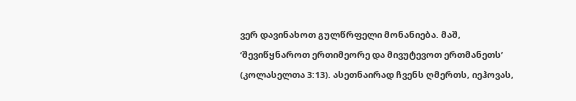ვერ დავინახოთ გულწრფელი მონანიება. მაშ, ‘შევიწყნაროთ ერთიმეორე და მივუტევოთ ერთმანეთს’ (კოლასელთა 3:13). ასეთნაირად ჩვენს ღმერთს, იეჰოვას,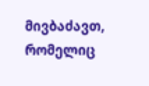მივბაძავთ, რომელიც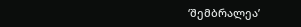‘შემბრალეა’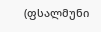(ფსალმუნი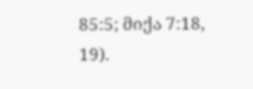85:5; მიქა 7:18, 19).